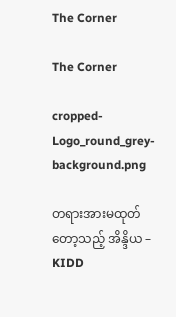The Corner

The Corner

cropped-Logo_round_grey-background.png

တရားအားမထုတ်တော့သည့် အိန္ဒိယ – KIDD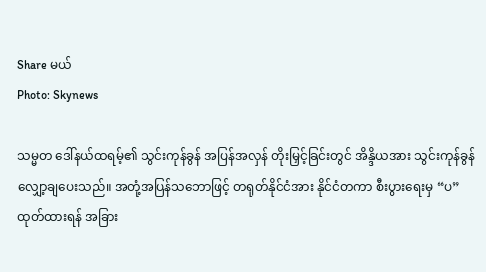Share မယ်
Photo: Skynews

သမ္မတ ဒေါ်နယ်ထရမ့်၏ သွင်းကုန်ခွန် အပြန်အလှန် တိုးမြှင့်ခြင်းတွင် အိန္ဒိယအား သွင်းကုန်ခွန် လျှော့ချပေးသည်။ အတုံ့အပြန်သဘောဖြင့် တရုတ်နိုင်ငံအား နိုင်ငံတကာ စီးပွားရေးမှ “ပ”ထုတ်ထားရန် အခြား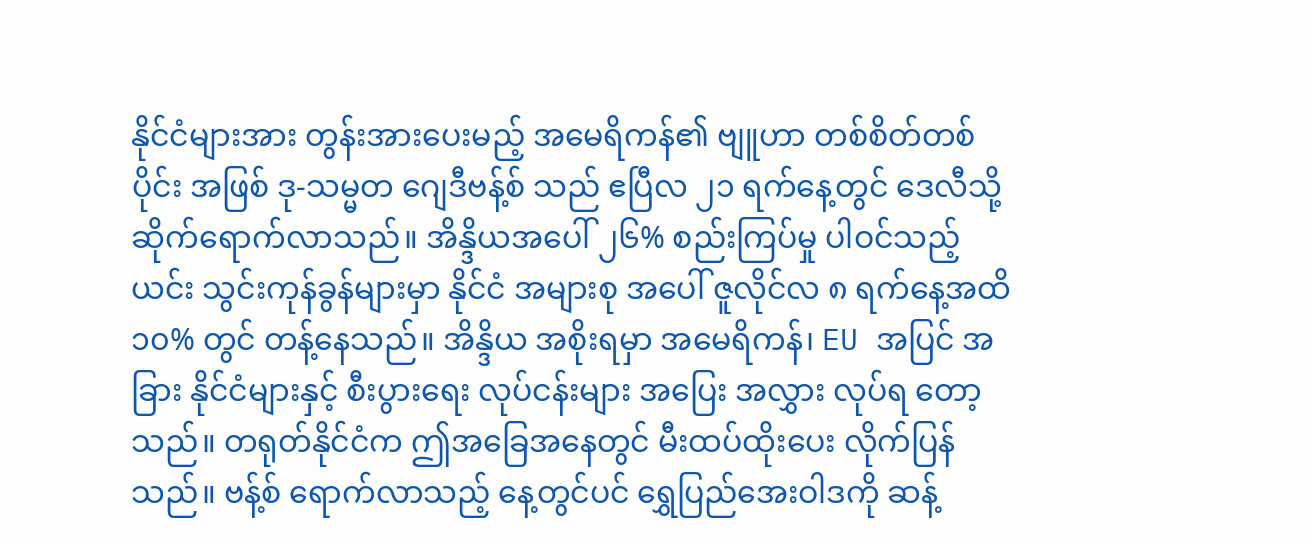နိုင်ငံများအား တွန်းအားပေးမည့် အမေရိကန်၏ ဗျူဟာ တစ်စိတ်တစ်ပိုင်း အဖြစ် ဒု-သမ္မတ ဂျေဒီဗန့်စ် သည် ဧပြီလ ၂၁ ရက်နေ့တွင် ဒေလီသို့ ဆိုက်ရောက်လာသည်။ အိန္ဒိယအပေါ် ၂၆% စည်းကြပ်မှု ပါဝင်သည့် ယင်း သွင်းကုန်ခွန်များမှာ နိုင်ငံ အများစု အပေါ် ဇူလိုင်လ ၈ ရက်နေ့အထိ ၁၀% တွင် တန့်နေသည်။ အိန္ဒိယ အစိုးရမှာ အမေရိကန်၊ EU အပြင် အခြား နိုင်ငံများနှင့် စီးပွားရေး လုပ်ငန်းများ အပြေး အလွှား လုပ်ရ တော့သည်။ တရုတ်နိုင်ငံက ဤအခြေအနေတွင် မီးထပ်ထိုးပေး လိုက်ပြန်သည်။ ဗန့်စ် ရောက်လာသည့် နေ့တွင်ပင် ရွှေပြည်အေးဝါဒကို ဆန့်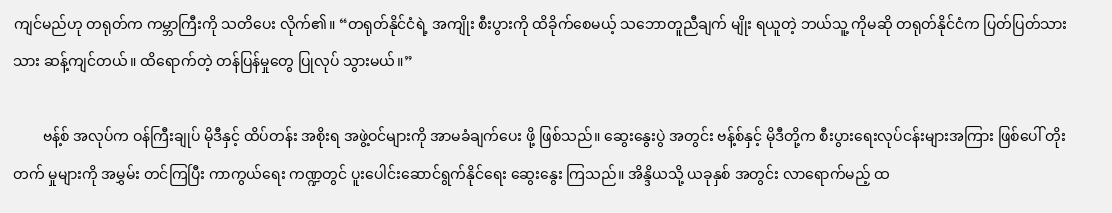ကျင်မည်ဟု တရုတ်က ကမ္ဘာကြီးကို သတိပေး လိုက်၏။ “တရုတ်နိုင်ငံရဲ့ အကျိုး စီးပွားကို ထိခိုက်စေမယ့် သဘောတူညီချက် မျိုး ရယူတဲ့ ဘယ်သူ့ ကိုမဆို တရုတ်နိုင်ငံက ပြတ်ပြတ်သားသား ဆန့်ကျင်တယ်။ ထိရောက်တဲ့ တန်ပြန်မှုတွေ ပြုလုပ် သွားမယ်။”

        ဗန့်စ် အလုပ်က ဝန်ကြီးချုပ် မိုဒီနှင့် ထိပ်တန်း အစိုးရ အဖွဲ့ဝင်များကို အာမခံချက်ပေး ဖို့ ဖြစ်သည်။ ဆွေးနွေးပွဲ အတွင်း ဗန့်စ်နှင့် မိုဒီတို့က စီးပွားရေးလုပ်ငန်းများအကြား ဖြစ်ပေါ် တိုးတက် မှုများကို အမွှမ်း တင်ကြပြီး ကာကွယ်ရေး ကဏ္ဍတွင် ပူးပေါင်းဆောင်ရွက်နိုင်ရေး ဆွေးနွေး ကြသည်။ အိန္ဒိယသို့ ယခုနှစ် အတွင်း လာရောက်မည့် ထ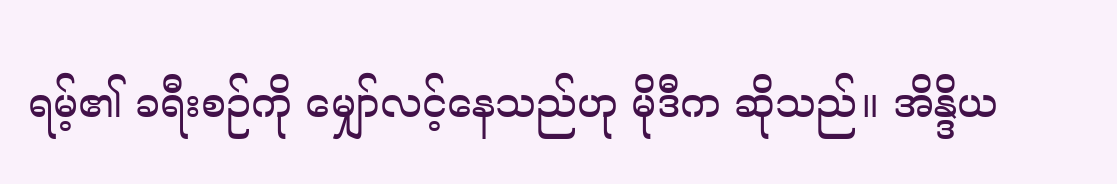ရမ့်၏ ခရီးစဉ်ကို မျှော်လင့်နေသည်ဟု မိုဒီက ဆိုသည်။ အိန္ဒိယ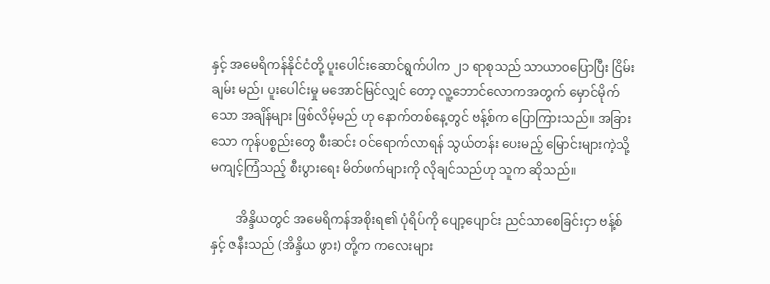နှင့် အမေရိကန်နိုင်ငံတို့ ပူးပေါင်းဆောင်ရွက်ပါက ၂၁ ရာစုသည် သာယာ၀ပြောပြီး ငြိမ်းချမ်း မည်၊ ပူးပေါင်းမှု မအောင်မြင်လျှင် တော့ လူ့ဘောင်လောကအတွက် မှောင်မိုက်သော အချိန်များ ဖြစ်လိမ့်မည် ဟု နောက်တစ်နေ့တွင် ဗန့်စ်က ပြောကြားသည်။ အခြားသော ကုန်ပစ္စည်းတွေ စီးဆင်း ဝင်ရောက်လာရန် သွယ်တန်း ပေးမည့် မြောင်းများကဲ့သို့ မကျင့်ကြံသည့် စီးပွားရေး မိတ်ဖက်များကို လိုချင်သည်ဟု သူက ဆိုသည်။

        အိန္ဒိယတွင် အမေရိကန်အစိုးရ၏ ပုံရိပ်ကို ပျော့ပျောင်း ညင်သာစေခြင်းငှာ ဗန့်စ်နှင့် ဇနီးသည် (အိန္ဒိယ ဖွား) တို့က ကလေးများ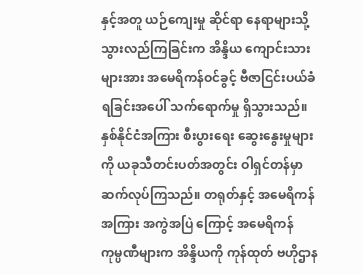နှင့်အတူ ယဉ်ကျေးမှု ဆိုင်ရာ နေရာများသို့ သွားလည်ကြခြင်းက အိန္ဒိယ ကျောင်းသား များအား အမေရိကန်ဝင်ခွင့် ဗီဇာငြင်းပယ်ခံရခြင်းအပေါ် သက်ရောက်မှု ရှိသွားသည်။ နှစ်နိုင်ငံအကြား စီးပွားရေး ဆွေးနွေးမှုများကို ယခုသီတင်းပတ်အတွင်း ဝါရှင်တန်မှာ ဆက်လုပ်ကြသည်။ တရုတ်နှင့် အမေရိကန် အကြား အကွဲအပြဲ ကြောင့် အမေရိကန် ကုမ္ပဏီများက အိန္ဒိယကို ကုန်ထုတ် ဗဟိုဌာန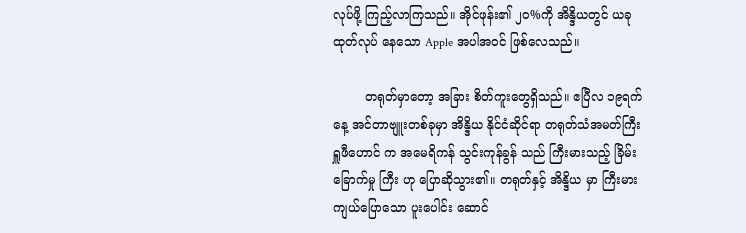လုပ်ဖို့ ကြည့်လာကြသည်။ အိုင်ဖုန်း၏ ၂၀%ကို အိန္ဒိယတွင် ယခု ထုတ်လုပ် နေသော Apple အပါအဝင် ဖြစ်လေသည်။

        တရုတ်မှာတော့ အခြား စိတ်ကူးတွေရှိသည်။ ဧပြီလ ၁၉ရက်နေ့ အင်တာဗျူးတစ်ခုမှာ အိန္ဒိယ နိုင်ငံဆိုင်ရာ တရုတ်သံအမတ်ကြီး ရှူဖီဟောင် က အမေရိကန် သွင်းကုန်ခွန် သည် ကြီးမားသည့် ခြိမ်းခြောက်မှု ကြီး ဟု ပြောဆိုသွား၏။ တရုတ်နှင့် အိန္ဒိယ မှာ ကြီးမားကျယ်ပြောသော ပူးပေါင်း ဆောင်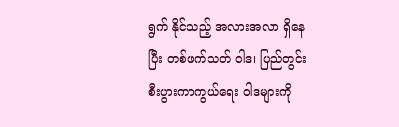ရွက် နိုင်သည့် အလားအလာ ရှိနေပြီး တစ်ဖက်သတ် ဝါဒ၊ ပြည်တွင်း စီးပွားကာကွယ်ရေး ဝါဒများကို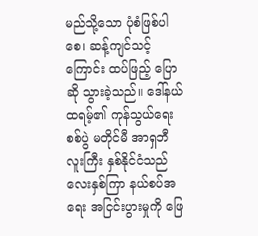မည်သို့သော ပုံစံဖြစ်ပါစေ၊ ဆန့်ကျင်သင့်ကြောင်း ထပ်ဖြည့် ပြောဆို သွားခဲ့သည်။ ဒေါ်နယ် ထရမ့်၏ ကုန်သွယ်ရေးစစ်ပွဲ မတိုင်မီ အာရှဘီလူးကြီး နှစ်နိုင်ငံသည် လေးနှစ်ကြာ နယ်စပ်အရေး အငြင်းပွားမှုကို ဖြေ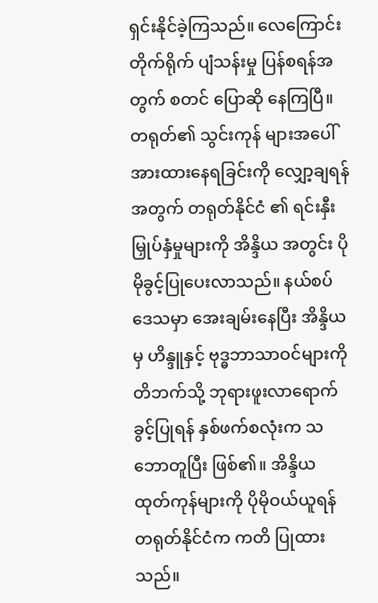ရှင်းနိုင်ခဲ့ကြသည်။ လေကြောင်း တိုက်ရိုက် ပျံသန်းမှု ပြန်စရန်အတွက် စတင် ပြောဆို နေကြပြီ။ တရုတ်၏ သွင်းကုန် များအပေါ် အားထားနေရခြင်းကို လျှော့ချရန်အတွက် တရုတ်နိုင်ငံ ၏ ရင်းနှီးမြှုပ်နှံမှုများကို အိန္ဒိယ အတွင်း ပိုမိုခွင့်ပြုပေးလာသည်။ နယ်စပ်ဒေသမှာ အေးချမ်းနေပြီး အိန္ဒိယ မှ ဟိန္ဒူနှင့် ဗုဒ္ဓဘာသာဝင်များကို တိဘက်သို့ ဘုရားဖူးလာရောက်ခွင့်ပြုရန် နှစ်ဖက်စလုံးက သဘောတူပြီး ဖြစ်၏။ အိန္ဒိယ ထုတ်ကုန်များကို ပိုမိုဝယ်ယူရန် တရုတ်နိုင်ငံက ကတိ ပြုထားသည်။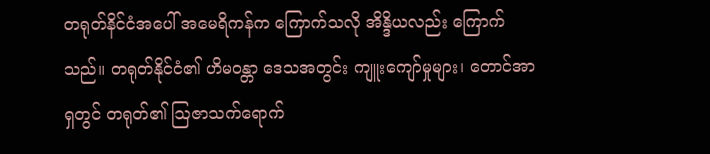တရုတ်နိင်ငံအပေါ် အမေရိကန်က ကြောက်သလို အိန္ဒိယလည်း ကြောက်သည်။ တရုတ်နိုင်ငံ၏ ဟိမ၀န္တာ ဒေသအတွင်း ကျူးကျော်မှုများ၊ တောင်အာရှတွင် တရုတ်၏ ဩဇာသက်ရောက်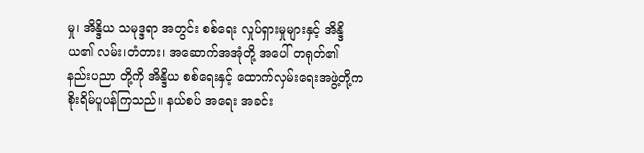မှု၊ အိန္ဒိယ သမုဒ္ဒရာ အတွင်း စစ်ရေး လှုပ်ရှားမှုများနှင့် အိန္ဒိယ၏ လမ်း၊တံတား၊ အဆောက်အအုံတို့ အပေါ် တရုတ်၏ နည်းပညာ တို့ကို အိန္ဒိယ စစ်ရေးနှင့် ထောက်လှမ်းရေးအဖွဲ့တို့က စိုးရိမ်ပူပန်ကြသည်။ နယ်စပ် အရေး အခင်း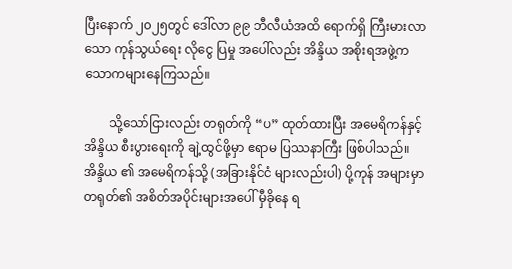ပြီးနောက် ၂၀၂၅တွင် ဒေါ်လာ ၉၉ ဘီလီယံအထိ ရောက်ရှိ ကြီးမားလာသော ကုန်သွယ်ရေး လိုငွေ ပြမှု အပေါ်လည်း အိန္ဒိယ အစိုးရအဖွဲ့က သောကများနေကြသည်။

        သို့သော်ငြားလည်း တရုတ်ကို “ပ” ထုတ်ထားပြီး အမေရိကန်နှင့် အိန္ဒိယ စီးပွားရေးကို ချဲ့ထွင်ဖို့မှာ ဧရာမ ပြဿနာကြီး ဖြစ်ပါသည်။ အိန္ဒိယ ၏ အမေရိကန်သို့ (အခြားနိုင်ငံ များလည်းပါ) ပို့ကုန် အများမှာ တရုတ်၏ အစိတ်အပိုင်းများအပေါ် မှီခိုနေ ရ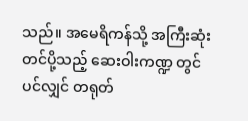သည်။ အမေရိကန်သို့ အကြီးဆုံး တင်ပို့သည့် ဆေးဝါးကဏ္ဍ တွင်ပင်လျှင် တရုတ်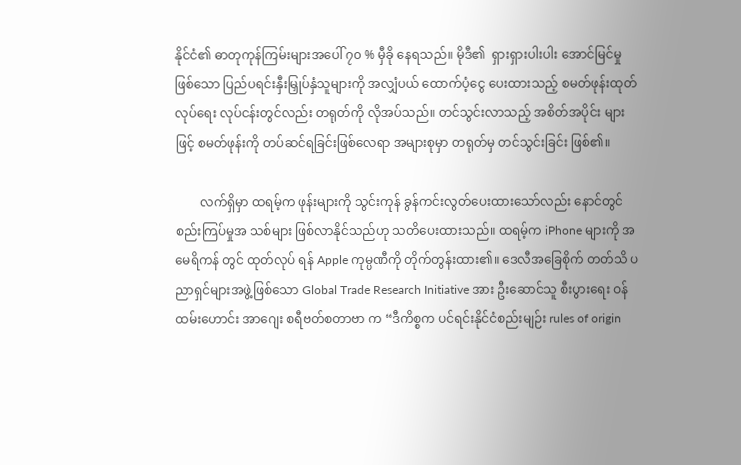နိုင်ငံ၏ ဓာတုကုန်ကြမ်းများအပေါ် ၇၀ % မှီခို နေရသည်။ မိုဒီ၏  ရှားရှားပါးပါး အောင်မြင်မှု ဖြစ်သော ပြည်ပရင်းနှီးမြှုပ်နှံသူများကို အလျှံပယ် ထောက်ပံ့ငွေ ပေးထားသည့် စမတ်ဖုန်းထုတ်လုပ်ရေး လုပ်ငန်းတွင်လည်း တရုတ်ကို လိုအပ်သည်။ တင်သွင်းလာသည့် အစိတ်အပိုင်း များဖြင့် စမတ်ဖုန်းကို တပ်ဆင်ရခြင်းဖြစ်လေရာ အများစုမှာ တရုတ်မှ တင်သွင်းခြင်း ဖြစ်၏။

        လက်ရှိမှာ ထရမ့်က ဖုန်းများကို သွင်းကုန် ခွန်ကင်းလွတ်ပေးထားသော်လည်း နောင်တွင် စည်းကြပ်မှုအ သစ်များ ဖြစ်လာနိုင်သည်ဟု သတိပေးထားသည်။ ထရမ့်က iPhone များကို အမေရိကန် တွင် ထုတ်လုပ် ရန် Apple ကုမ္ပဏီကို တိုက်တွန်းထား၏။ ဒေလီအခြေစိုက် တတ်သိ ပညာရှင်များအဖွဲ့ဖြစ်သော Global Trade Research Initiative အား ဦးဆောင်သူ စီးပွားရေး ဝန်ထမ်းဟောင်း အာဂျေး စရီဗတ်စတာဗာ က “ဒီကိစ္စက ပင်ရင်းနိုင်ငံစည်းမျဉ်း rules of origin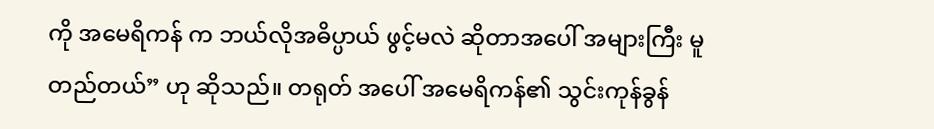ကို အမေရိကန် က ဘယ်လိုအဓိပ္ပာယ် ဖွင့်မလဲ ဆိုတာအပေါ် အများကြီး မူတည်တယ်” ဟု ဆိုသည်။ တရုတ် အပေါ် အမေရိကန်၏ သွင်းကုန်ခွန်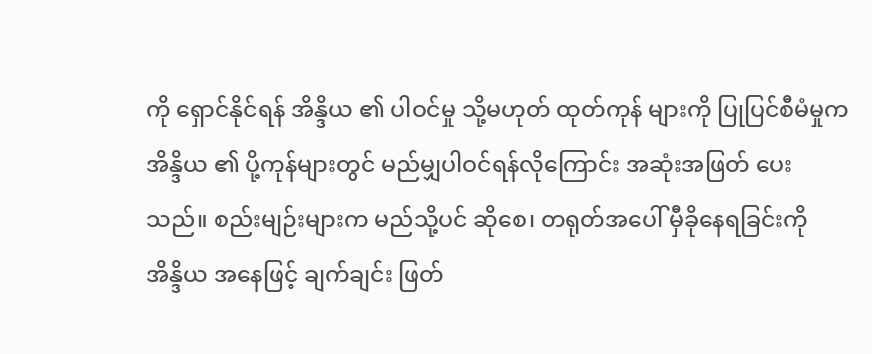ကို ရှောင်နိုင်ရန် အိန္ဒိယ ၏ ပါဝင်မှု သို့မဟုတ် ထုတ်ကုန် များကို ပြုပြင်စီမံမှုက အိန္ဒိယ ၏ ပို့ကုန်များတွင် မည်မျှပါဝင်ရန်လိုကြောင်း အဆုံးအဖြတ် ပေးသည်။ စည်းမျဉ်းများက မည်သို့ပင် ဆိုစေ၊ တရုတ်အပေါ် မှီခိုနေရခြင်းကို အိန္ဒိယ အနေဖြင့် ချက်ချင်း ဖြတ်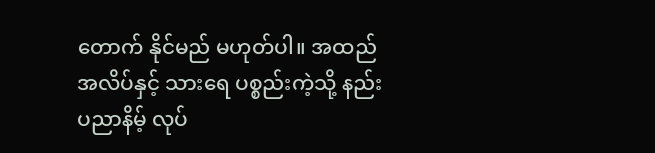တောက် နိုင်မည် မဟုတ်ပါ။ အထည်အလိပ်နှင့် သားရေ ပစ္စည်းကဲ့သို့ နည်းပညာနိမ့် လုပ်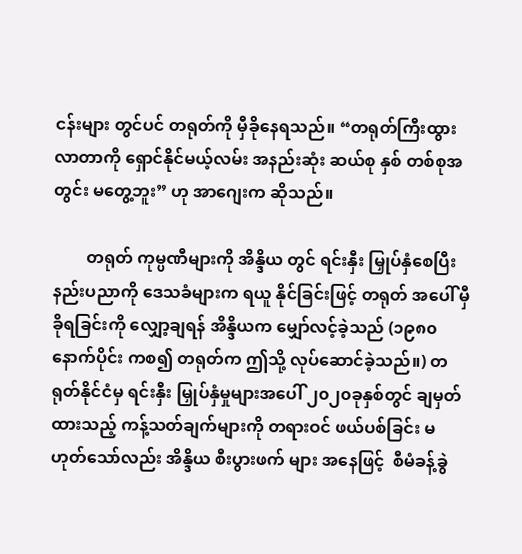ငန်းများ တွင်ပင် တရုတ်ကို မှီခိုနေရသည်။ “တရုတ်ကြီးထွားလာတာကို ရှောင်နိုင်မယ့်လမ်း အနည်းဆုံး ဆယ်စု နှစ် တစ်စုအတွင်း မတွေ့ဘူး” ဟု အာဂျေးက ဆိုသည်။

        တရုတ် ကုမ္ပဏီများကို အိန္ဒိယ တွင် ရင်းနှီး မြှုပ်နှံစေပြီး နည်းပညာကို ဒေသခံများက ရယူ နိုင်ခြင်းဖြင့် တရုတ် အပေါ် မှီခိုရခြင်းကို လျှော့ချရန် အိန္ဒိယက မျှော်လင့်ခဲ့သည် (၁၉၈၀ နောက်ပိုင်း ကစ၍ တရုတ်က ဤသို့ လုပ်ဆောင်ခဲ့သည်။) တရုတ်နိုင်ငံမှ ရင်းနှီး မြှုပ်နှံမှုများအပေါ် ၂၀၂၀ခုနှစ်တွင် ချမှတ်ထားသည့် ကန့်သတ်ချက်များကို တရားဝင် ဖယ်ပစ်ခြင်း မဟုတ်သော်လည်း အိန္ဒိယ စီးပွားဖက် များ အနေဖြင့်  စီမံခန့်ခွဲ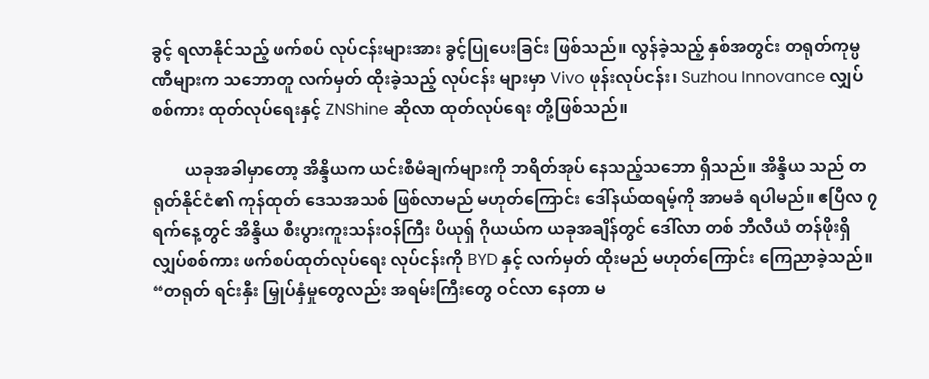ခွင့် ရလာနိုင်သည့် ဖက်စပ် လုပ်ငန်းများအား ခွင့်ပြုပေးခြင်း ဖြစ်သည်။ လွန်ခဲ့သည့် နှစ်အတွင်း တရုတ်ကုမ္ပဏီများက သဘောတူ လက်မှတ် ထိုးခဲ့သည့် လုပ်ငန်း များမှာ Vivo ဖုန်းလုပ်ငန်း၊ Suzhou Innovance လျှပ်စစ်ကား ထုတ်လုပ်ရေးနှင့် ZNShine ဆိုလာ ထုတ်လုပ်ရေး တို့ဖြစ်သည်။

        ယခုအခါမှာတော့ အိန္ဒိယက ယင်းစီမံချက်များကို ဘရိတ်အုပ် နေသည့်သဘော ရှိသည်။ အိန္ဒိယ သည် တရုတ်နိုင်ငံ၏ ကုန်ထုတ် ဒေသအသစ် ဖြစ်လာမည် မဟုတ်ကြောင်း ဒေါ်နယ်ထရမ့်ကို အာမခံ ရပါမည်။ ဧပြီလ ၇ ရက်နေ့တွင် အိန္ဒိယ စီးပွားကူးသန်းဝန်ကြီး ပိယုရှ် ဂိုယယ်က ယခုအချိန်တွင် ဒေါ်လာ တစ် ဘီလီယံ တန်ဖိုးရှိ လျှပ်စစ်ကား ဖက်စပ်ထုတ်လုပ်ရေး လုပ်ငန်းကို BYD နှင့် လက်မှတ် ထိုးမည် မဟုတ်ကြောင်း ကြေညာခဲ့သည်။ “တရုတ် ရင်းနှီး မြှုပ်နှံမှုတွေလည်း အရမ်းကြီးတွေ ဝင်လာ နေတာ မ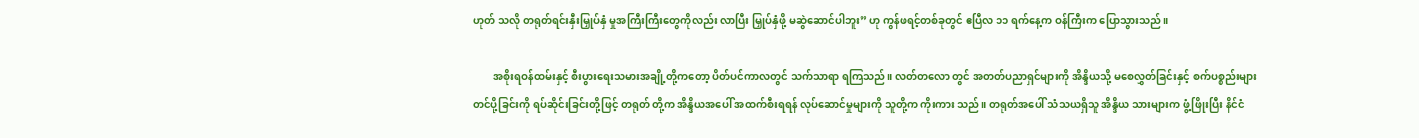ဟုတ် သလို တရုတ်ရင်းနှီးမြှုပ်နှံ မှုအကြီးကြီးတွေကိုလည်း လာပြီး မြှုပ်နှံဖို့ မဆွဲဆောင်ပါဘူး” ဟု ကွန်ဖရင့်တစ်ခုတွင် ဧပြီလ ၁၁ ရက်နေ့က ဝန်ကြီးက ပြောသွားသည်။

        အစိုးရဝန်ထမ်းနှင့် စီးပွားရေးသမားအချို့တို့ကတော့ ပိတ်ပင်ကာလတွင် သက်သာရာ ရကြသည်။ လတ်တ‌လော တွင် အတတ်ပညာရှင်များကို အိန္ဒိယသို့ မစေလွှတ်ခြင်းနှင့် စက်ပစ္စည်းများ တင်ပို့ခြင်းကို ရပ်ဆိုင်းခြင်းတို့ဖြင့် တရုတ် တို့က အိန္ဒိယအပေါ် အထက်စီးရရန် လုပ်ဆောင်မှုများကို သူတို့က ကိုးကား သည်။ တရုတ်အပေါ် သံသယရှိသူ အိန္ဒိယ သားများက ဖွံ့ဖြိုးပြီး နိင်ငံ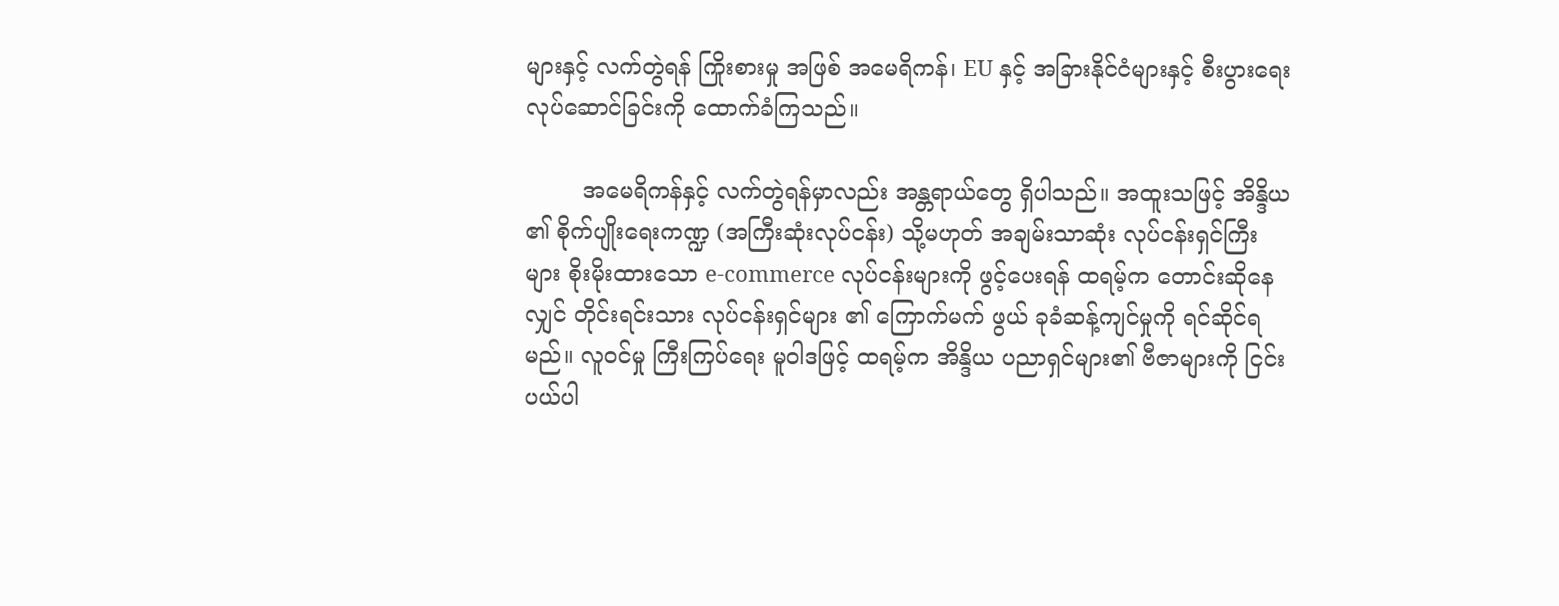များနှင့် လက်တွဲရန် ကြိုးစားမှု အဖြစ် အမေရိကန်၊ EU နှင့် အခြားနိုင်ငံများနှင့် စီးပွားရေး လုပ်ဆောင်ခြင်းကို ထောက်ခံကြသည်။

        အမေရိကန်နှင့် လက်တွဲရန်မှာလည်း အန္တရာယ်တွေ ရှိပါသည်။ အထူးသဖြင့် အိန္ဒိယ ၏ စိုက်ပျိုးရေးကဏ္ဍ (အကြီးဆုံးလုပ်ငန်း) သို့မဟုတ် အချမ်းသာဆုံး လုပ်ငန်းရှင်ကြီးများ စိုးမိုးထားသော e-commerce လုပ်ငန်းများကို ဖွင့်ပေးရန် ထရမ့်က တောင်းဆိုနေလျှင် တိုင်းရင်းသား လုပ်ငန်းရှင်များ ၏ ကြောက်မက် ဖွယ် ခုခံဆန့်ကျင်မှုကို ရင်ဆိုင်ရမည်။ လူဝင်မှု ကြီးကြပ်ရေး မူဝါဒဖြင့် ထရမ့်က အိန္ဒိယ ပညာရှင်များ၏ ဗီဇာများကို ငြင်းပယ်ပါ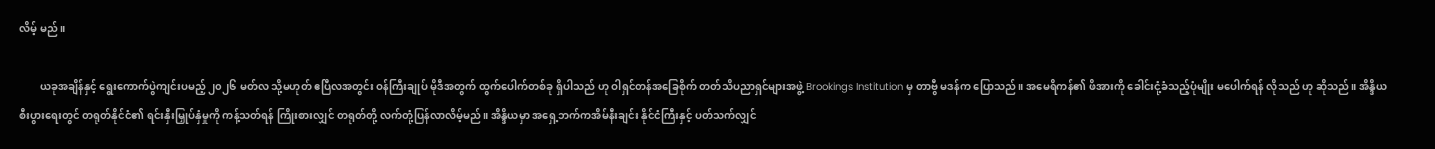လိမ့် မည်။

        ယခုအချိန်နှင့် ရွေးကောက်ပွဲကျင်းပမည့် ၂၀၂၆ မတ်လ သို့မဟုတ် ဧပြီလအတွင်း ဝန်ကြီးချုပ် မိုဒီအတွက် ထွက်ပေါက်တစ်ခု ရှိပါသည် ဟု ဝါရှင်တန်အခြေစိုက် တတ်သိပညာရှင်များအဖွဲ့ Brookings Institution မှ တာဗွီ မဒန်က ပြောသည်။ အမေရိကန်၏ ဖိအားကို ခေါင်းငုံ့ခံသည့်ပုံမျိုး မပေါက်ရန် လိုသည် ဟု ဆိုသည်။ အိန္ဒိယ စီးပွားရေးတွင် တရုတ်နိုင်ငံ၏ ရင်းနှီးမြှုပ်နှံမှုကို ကန့်သတ်ရန် ကြိုးစားလျှင် တရုတ်တို့ လက်တုံ့ပြန်လာလိမ့်မည်။ အိန္ဒိယမှာ အရှေ့ဘက်ကအိမ်နီးချင်း နိုင်ငံကြီးနှင့် ပတ်သက်လျှင်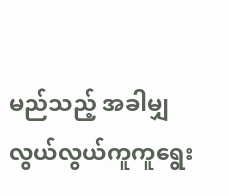မည်သည့် အခါမျှ လွယ်လွယ်ကူကူရွေး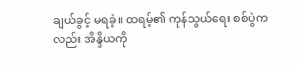ချယ်ခွင့် မရခဲ့။ ထရမ့်၏ ကုန်သွယ်ရေး စစ်ပွဲကလည်း အိန္ဒိယကို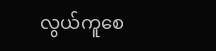လွယ်ကူစေ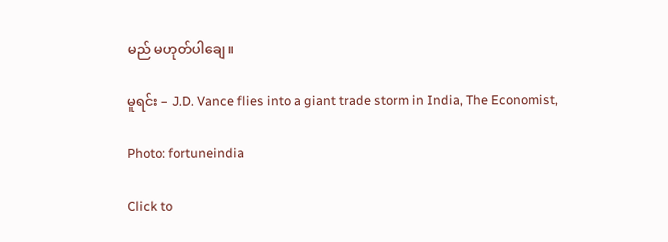မည် မဟုတ်ပါချေ။

မူရင်း – J.D. Vance flies into a giant trade storm in India, The Economist,

Photo: fortuneindia

Click to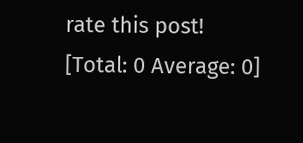rate this post!
[Total: 0 Average: 0]